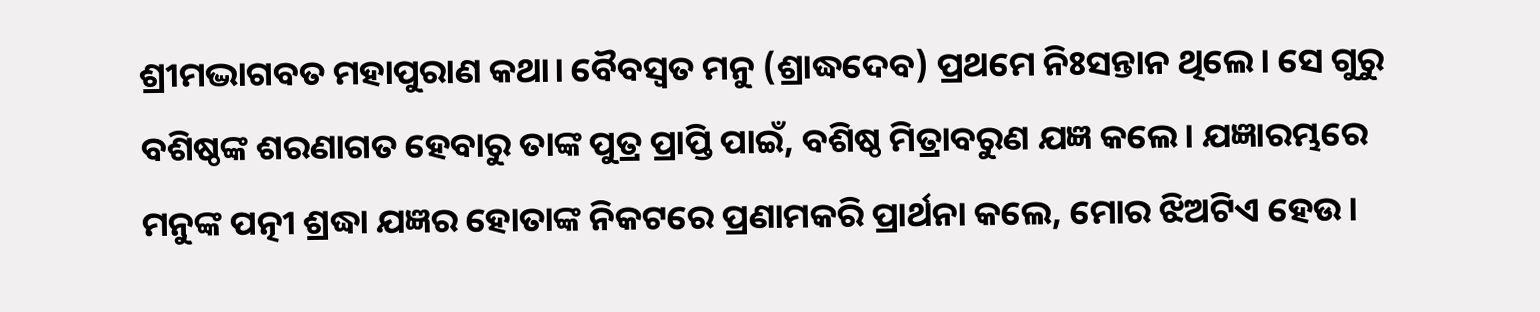ଶ୍ରୀମଦ୍ଭାଗବତ ମହାପୁରାଣ କଥା। ବୈବସ୍ଵତ ମନୁ (ଶ୍ରାଦ୍ଧଦେବ) ପ୍ରଥମେ ନିଃସନ୍ତାନ ଥିଲେ। ସେ ଗୁରୁ ବଶିଷ୍ଠଙ୍କ ଶରଣାଗତ ହେବାରୁ ତାଙ୍କ ପୁତ୍ର ପ୍ରାପ୍ତି ପାଇଁ, ବଶିଷ୍ଠ ମିତ୍ରାବରୁଣ ଯଜ୍ଞ କଲେ। ଯଜ୍ଞାରମ୍ଭରେ ମନୁଙ୍କ ପତ୍ନୀ ଶ୍ରଦ୍ଧା ଯଜ୍ଞର ହୋତାଙ୍କ ନିକଟରେ ପ୍ରଣାମକରି ପ୍ରାର୍ଥନା କଲେ, ମୋର ଝିଅଟିଏ ହେଉ।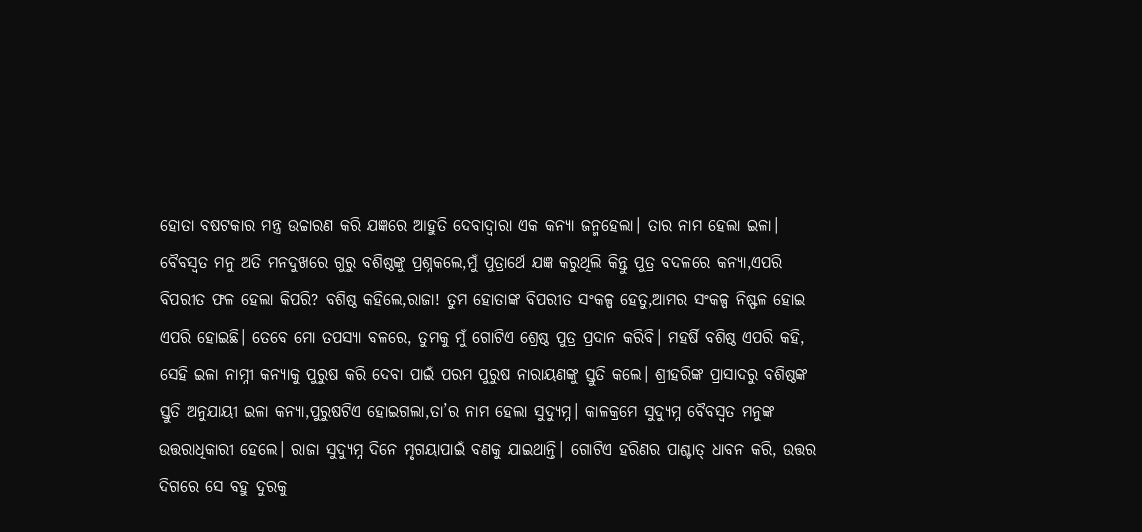ହୋତା ବଷଟକାର ମନ୍ତ୍ର ଉଚ୍ଚାରଣ କରି ଯଜ୍ଞରେ ଆହୁତି ଦେବାଦ୍ୱାରା ଏକ କନ୍ୟା ଜନ୍ମହେଲା। ତାର ନାମ ହେଲା ଇଳା। ବୈବସ୍ଵତ ମନୁ ଅତି ମନଦୁଖରେ ଗୁରୁ ବଶିଷ୍ଠଙ୍କୁ ପ୍ରଶ୍ନକଲେ,ମୁଁ ପୁତ୍ରାର୍ଥେ ଯଜ୍ଞ କରୁଥିଲି କିନ୍ତୁ ପୁତ୍ର ବଦଳରେ କନ୍ୟା,ଏପରି ବିପରୀତ ଫଳ ହେଲା କିପରି? ବଶିଷ୍ଠ କହିଲେ,ରାଜା! ତୁମ ହୋତାଙ୍କ ବିପରୀତ ସଂକଳ୍ପ ହେତୁ,ଆମର ସଂକଳ୍ପ ନିଷ୍ଫଳ ହୋଇ ଏପରି ହୋଇଛି। ତେବେ ମୋ ତପସ୍ୟା ବଳରେ, ତୁମକୁ ମୁଁ ଗୋଟିଏ ଶ୍ରେଷ୍ଠ ପୁତ୍ର ପ୍ରଦାନ କରିବି। ମହର୍ଷି ବଶିଷ୍ଠ ଏପରି କହି, ସେହି ଇଳା ନାମ୍ନୀ କନ୍ୟାକୁ ପୁରୁଷ କରି ଦେବା ପାଇଁ ପରମ ପୁରୁଷ ନାରାୟଣଙ୍କୁ ସ୍ତୁତି କଲେ। ଶ୍ରୀହରିଙ୍କ ପ୍ରାସାଦରୁ ବଶିଷ୍ଠଙ୍କ ସ୍ତୁତି ଅନୁଯାୟୀ ଇଳା କନ୍ୟା,ପୁରୁଷଟିଏ ହୋଇଗଲା,ତା’ର ନାମ ହେଲା ସୁଦ୍ୟୁମ୍ନ। କାଳକ୍ରମେ ସୁଦ୍ୟୁମ୍ନ ବୈବସ୍ଵତ ମନୁଙ୍କ ଉତ୍ତରାଧିକାରୀ ହେଲେ। ରାଜା ସୁଦ୍ୟୁମ୍ନ ଦିନେ ମୃଗୟାପାଇଁ ବଣକୁ ଯାଇଥାନ୍ତି। ଗୋଟିଏ ହରିଣର ପାଶ୍ଚାତ୍ ଧାବନ କରି, ଉତ୍ତର ଦିଗରେ ସେ ବହୁ ଦୁରକୁ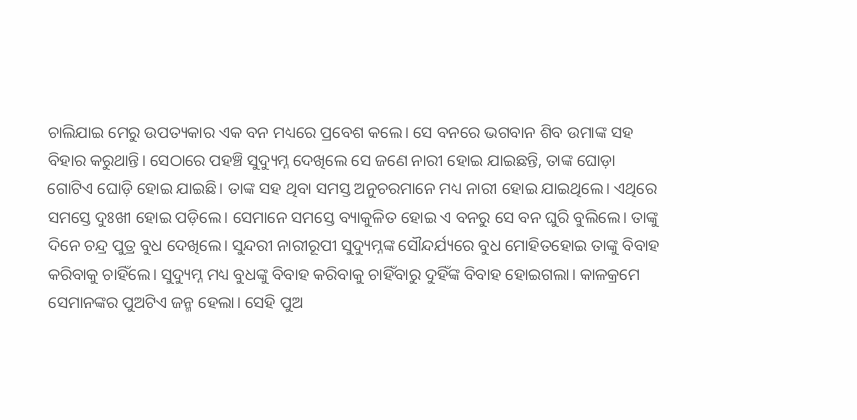ଚାଲିଯାଇ ମେରୁ ଉପତ୍ୟକାର ଏକ ବନ ମଧ୍ୟରେ ପ୍ରବେଶ କଲେ। ସେ ବନରେ ଭଗବାନ ଶିବ ଉମାଙ୍କ ସହ ବିହାର କରୁଥାନ୍ତି। ସେଠାରେ ପହଞ୍ଚି ସୁଦ୍ୟୁମ୍ନ ଦେଖିଲେ ସେ ଜଣେ ନାରୀ ହୋଇ ଯାଇଛନ୍ତି, ତାଙ୍କ ଘୋଡ଼ା ଗୋଟିଏ ଘୋଡ଼ି ହୋଇ ଯାଇଛି। ତାଙ୍କ ସହ ଥିବା ସମସ୍ତ ଅନୁଚରମାନେ ମଧ୍ୟ ନାରୀ ହୋଇ ଯାଇଥିଲେ। ଏଥିରେ ସମସ୍ତେ ଦୁଃଖୀ ହୋଇ ପଡ଼ିଲେ। ସେମାନେ ସମସ୍ତେ ବ୍ୟାକୁଳିତ ହୋଇ ଏ ବନରୁ ସେ ବନ ଘୁରି ବୁଲିଲେ। ତାଙ୍କୁ ଦିନେ ଚନ୍ଦ୍ର ପୁତ୍ର ବୁଧ ଦେଖିଲେ। ସୁନ୍ଦରୀ ନାରୀରୂପୀ ସୁଦ୍ୟୁମ୍ନଙ୍କ ସୌନ୍ଦର୍ଯ୍ୟରେ ବୁଧ ମୋହିତହୋଇ ତାଙ୍କୁ ବିବାହ କରିବାକୁ ଚାହିଁଲେ। ସୁଦ୍ୟୁମ୍ନ ମଧ୍ୟ ବୁଧଙ୍କୁ ବିବାହ କରିବାକୁ ଚାହିଁବାରୁ ଦୁହିଁଙ୍କ ବିବାହ ହୋଇଗଲା। କାଳକ୍ରମେ ସେମାନଙ୍କର ପୁଅଟିଏ ଜନ୍ମ ହେଲା। ସେହି ପୁଅ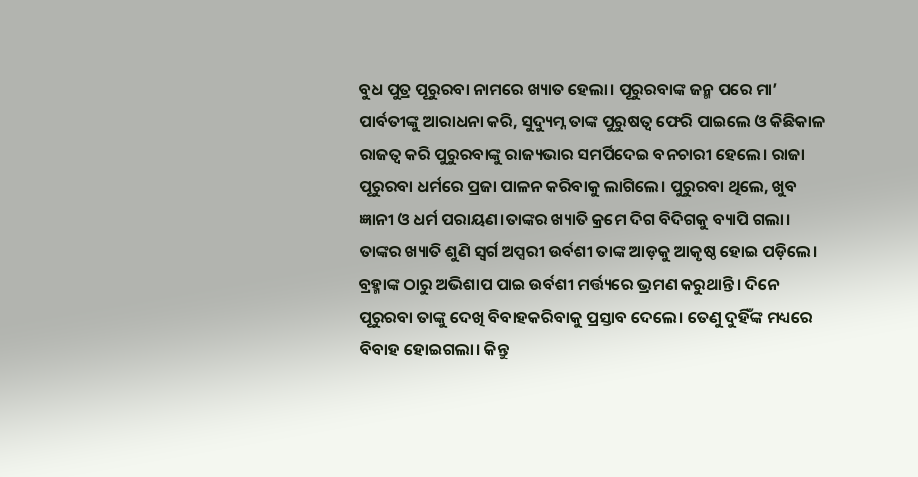ବୁଧ ପୁତ୍ର ପୂରୁରବା ନାମରେ ଖ୍ୟାତ ହେଲା। ପୂରୁରବାଙ୍କ ଜନ୍ମ ପରେ ମା’ ପାର୍ବତୀଙ୍କୁ ଆରାଧନା କରି, ସୁଦ୍ୟୁମ୍ନ ତାଙ୍କ ପୁରୁଷତ୍ବ ଫେରି ପାଇଲେ ଓ କିଛିକାଳ ରାଜତ୍ୱ କରି ପୁରୁରବାଙ୍କୁ ରାଜ୍ୟଭାର ସମର୍ପିଦେଇ ବନଚାରୀ ହେଲେ। ରାଜା ପୂରୁରବା ଧର୍ମରେ ପ୍ରଜା ପାଳନ କରିବାକୁ ଲାଗିଲେ। ପୁରୁରବା ଥିଲେ, ଖୁବ ଜ୍ଞାନୀ ଓ ଧର୍ମ ପରାୟଣ।ତାଙ୍କର ଖ୍ୟାତି କ୍ରମେ ଦିଗ ବିଦିଗକୁ ବ୍ୟାପି ଗଲା। ତାଙ୍କର ଖ୍ୟାତି ଶୁଣି ସ୍ୱର୍ଗ ଅପ୍ସରୀ ଉର୍ବଶୀ ତାଙ୍କ ଆଡ଼କୁ ଆକୃଷ୍ଠ ହୋଇ ପଡ଼ିଲେ। ବ୍ରହ୍ମାଙ୍କ ଠାରୁ ଅଭିଶାପ ପାଇ ଉର୍ବଶୀ ମର୍ତ୍ତ୍ୟରେ ଭ୍ରମଣ କରୁଥାନ୍ତି। ଦିନେ ପୂରୁରବା ତାଙ୍କୁ ଦେଖି ବିବାହକରିବାକୁ ପ୍ରସ୍ତାବ ଦେଲେ। ତେଣୁ ଦୁହିଁଙ୍କ ମଧ୍ୟରେ ବିବାହ ହୋଇଗଲା। କିନ୍ତୁ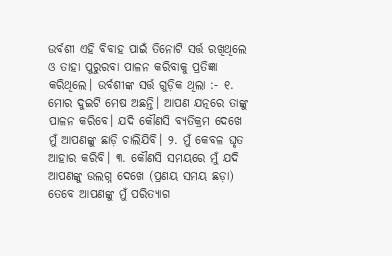ଉର୍ବଶୀ ଏହି ବିବାହ ପାଇଁ ତିନୋଟି ସର୍ତ୍ତ ରଖିଥିଲେ ଓ ତାହା ପୁରୁରବା ପାଳନ କରିବାକୁ ପ୍ରତିଜ୍ଞା କରିଥିଲେ। ଉର୍ବଶୀଙ୍କ ସର୍ତ୍ତ ଗୁଡ଼ିକ ଥିଲା :- ୧. ମୋର ଦୁଇଟି ମେଷ ଅଛନ୍ତି। ଆପଣ ଯତ୍ନରେ ତାଙ୍କୁ ପାଳନ କରିବେ। ଯଦି କୌଣସି ବ୍ୟତିକ୍ରମ ଦେଖେ ମୁଁ ଆପଣଙ୍କୁ ଛାଡ଼ି ଚାଲିଯିବି। ୨. ମୁଁ କେବଳ ଘୃତ ଆହାର କରିବି। ୩. କୌଣସି ସମୟରେ ମୁଁ ଯଦି ଆପଣଙ୍କୁ ଉଲଗ୍ନ ଦେଖେ (ପ୍ରଣୟ ସମୟ ଛଡ଼ା) ତେବେ ଆପଣଙ୍କୁ ମୁଁ ପରିତ୍ୟାଗ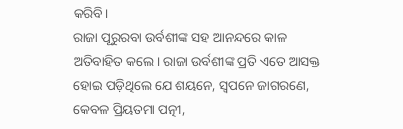କରିବି।
ରାଜା ପୂରୁରବା ଉର୍ବଶୀଙ୍କ ସହ ଆନନ୍ଦରେ କାଳ ଅତିବାହିତ କଲେ। ରାଜା ଉର୍ବଶୀଙ୍କ ପ୍ରତି ଏତେ ଆସକ୍ତ ହୋଇ ପଡ଼ିଥିଲେ ଯେ ଶୟନେ, ସ୍ବପନେ ଜାଗରଣେ, କେବଳ ପ୍ରିୟତମା ପତ୍ନୀ,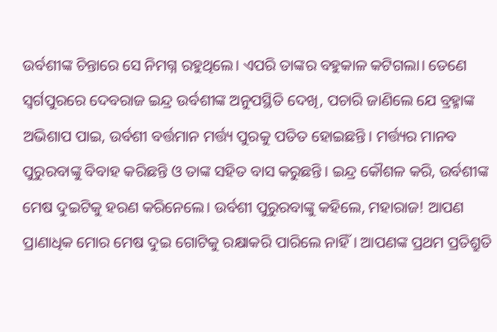ଉର୍ବଶୀଙ୍କ ଚିନ୍ତାରେ ସେ ନିମଗ୍ନ ରହୁଥିଲେ। ଏପରି ତାଙ୍କର ବହୁକାଳ କଟିଗଲା। ତେଣେ ସ୍ୱର୍ଗପୁରରେ ଦେବରାଜ ଇନ୍ଦ୍ର ଉର୍ବଶୀଙ୍କ ଅନୁପସ୍ଥିତି ଦେଖି, ପଚାରି ଜାଣିଲେ ଯେ ବ୍ରହ୍ମାଙ୍କ ଅଭିଶାପ ପାଇ, ଉର୍ବଶୀ ବର୍ତ୍ତମାନ ମର୍ତ୍ତ୍ୟ ପୁରକୁ ପତିତ ହୋଇଛନ୍ତି। ମର୍ତ୍ତ୍ୟର ମାନବ ପୁରୁରବାଙ୍କୁ ବିବାହ କରିଛନ୍ତି ଓ ତାଙ୍କ ସହିତ ବାସ କରୁଛନ୍ତି। ଇନ୍ଦ୍ର କୌଶଳ କରି, ଉର୍ବଶୀଙ୍କ ମେଷ ଦୁଇଟିକୁ ହରଣ କରିନେଲେ। ଉର୍ବଶୀ ପୁରୁରବାଙ୍କୁ କହିଲେ, ମହାରାଜ! ଆପଣ ପ୍ରାଣାଧିକ ମୋର ମେଷ ଦୁଇ ଗୋଟିକୁ ରକ୍ଷାକରି ପାରିଲେ ନାହିଁ। ଆପଣଙ୍କ ପ୍ରଥମ ପ୍ରତିଶ୍ରୁତି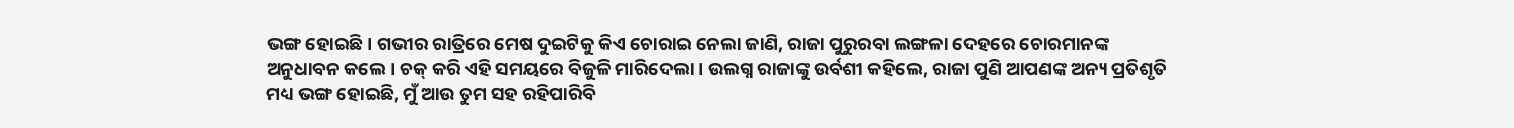ଭଙ୍ଗ ହୋଇଛି। ଗଭୀର ରାତ୍ରିରେ ମେଷ ଦୁଇଟିକୁ କିଏ ଚୋରାଇ ନେଲା ଜାଣି, ରାଜା ପୁରୁରବା ଲଙ୍ଗଳା ଦେହରେ ଚୋରମାନଙ୍କ ଅନୁଧାବନ କଲେ। ଚକ୍ କରି ଏହି ସମୟରେ ବିଜୁଳି ମାରିଦେଲା। ଉଲଗ୍ନ ରାଜାଙ୍କୁ ଉର୍ବଶୀ କହିଲେ, ରାଜା ପୁଣି ଆପଣଙ୍କ ଅନ୍ୟ ପ୍ରତିଶୃତି ମଧ୍ୟ ଭଙ୍ଗ ହୋଇଛି, ମୁଁ ଆଉ ତୁମ ସହ ରହିପାରିବି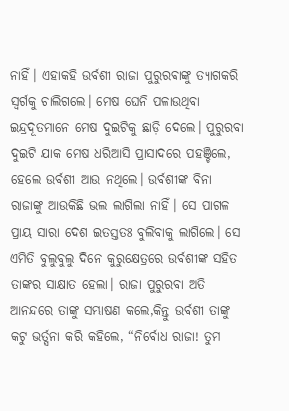ନାହିଁ। ଏହାକହି ଉର୍ବଶୀ ରାଜା ପୁରୁରଵାଙ୍କୁ ତ୍ୟାଗକରି ସ୍ୱର୍ଗକୁ ଚାଲିଗଲେ। ମେଷ ଘେନି ପଳାଉଥିବା ଇନ୍ଦ୍ରଦୂତମାନେ ମେଷ ଦୁଇଟିକୁ ଛାଡ଼ି ଦେଲେ। ପୁରୁରବା ଦୁଇଟି ଯାକ ମେଷ ଧରିଆସି ପ୍ରାସାଦରେ ପହଞ୍ଚିଲେ, ହେଲେ ଉର୍ବଶୀ ଆଉ ନଥିଲେ। ଉର୍ବଶୀଙ୍କ ବିନା ରାଜାଙ୍କୁ ଆଉକିଛି ଭଲ ଲାଗିଲା ନାହିଁ। ସେ ପାଗଳ ପ୍ରାୟ ସାରା ଦେଶ ଇତସ୍ତତଃ ବୁଲିବାକୁ ଲାଗିଲେ। ସେ ଏମିତି ବୁଲୁବୁଲୁ ଦିନେ କୁରୁକ୍ଷେତ୍ରରେ ଉର୍ବଶୀଙ୍କ ସହିତ ତାଙ୍କର ସାକ୍ଷାତ ହେଲା। ରାଜା ପୁରୁରବା ଅତି ଆନନ୍ଦରେ ତାଙ୍କୁ ସମ୍ଭାଷଣ କଲେ,କିନ୍ତୁ ଉର୍ବଶୀ ତାଙ୍କୁ କଟୁ ଭର୍ତ୍ସନା କରି କହିଲେ, “ନିର୍ବୋଧ ରାଜା! ତୁମ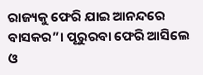ରାଜ୍ୟକୁ ଫେରି ଯାଇ ଆନନ୍ଦରେ ବାସକର”। ପୂରୁରବା ଫେରି ଆସିଲେ ଓ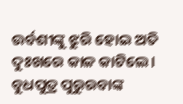ଉର୍ବଶୀଙ୍କୁ ଝୁରି ହୋଇ ଅତି ଦୁଃଖରେ କାଳ କାଟିଲେ। ବୁଧପୁତ୍ର ପୁରୁରବାଙ୍କ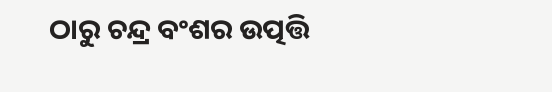ଠାରୁ ଚନ୍ଦ୍ର ବଂଶର ଉତ୍ପତ୍ତି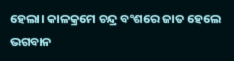ହେଲା। କାଳକ୍ରମେ ଚନ୍ଦ୍ର ବଂଶରେ ଜାତ ହେଲେ ଭଗବାନ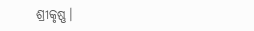ଶ୍ରୀକୃଷ୍ଣ।